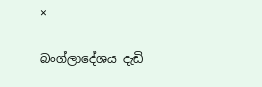×

බංග්ලාදේශය දැඩි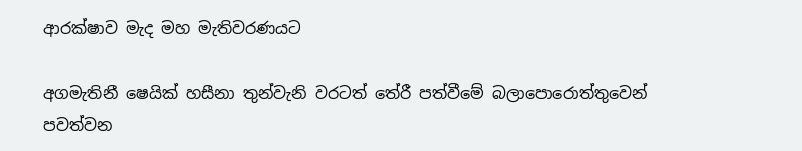ආරක්ෂාව මැද මහ මැතිවරණයට

අගමැතිනී ෂෙයික් හසීනා තුන්වැනි වරටත් තේරී පත්වීමේ බලාපොරොත්තුවෙන් පවත්වන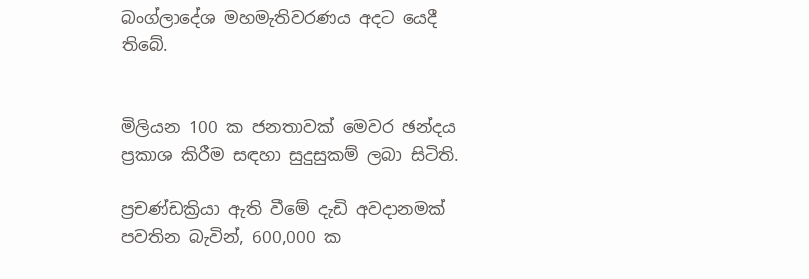බංග්ලාදේශ මහමැතිවරණය අදට යෙදී තිබේ.


මිලියන 100 ක ජනතාවක් මෙවර ඡන්දය ප්‍රකාශ කිරීම සඳහා සුදුසුකම් ලබා සිටිති.

ප්‍රචණ්ඩක්‍රියා ඇති වීමේ දැඩි අවදානමක් පවතින බැවින්, 600,000 ක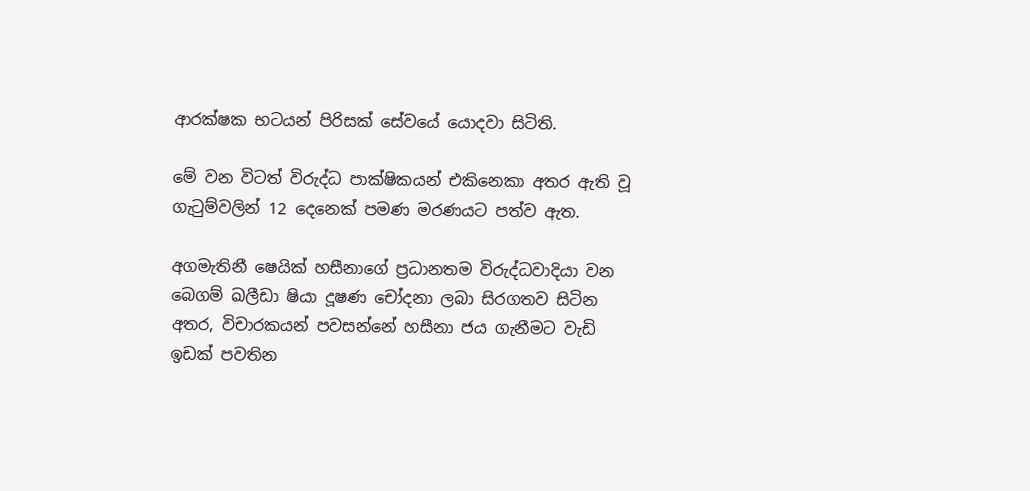ආරක්ෂක භටයන් පිරිසක් සේවයේ යොදවා සිටිති.

මේ වන විටත් විරුද්ධ පාක්ෂිකයන් එකිනෙකා අතර ඇති වූ ගැටුම්වලින් 12 දෙනෙක් පමණ මරණයට පත්ව ඇත.

අගමැතිනී ෂෙයික් හසීනාගේ ප්‍රධානතම විරුද්ධවාදියා වන බෙගම් ඛලීඩා ෂියා දූෂණ චෝදනා ලබා සිරගතව සිටින අතර, විචාරකයන් පවසන්නේ හසීනා ජය ගැනීමට වැඩි ඉඩක් පවතින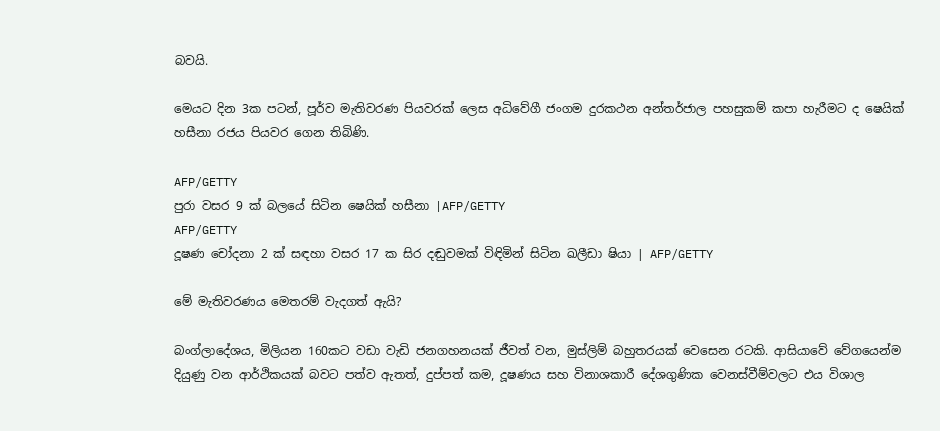බවයි.

මෙයට දින 3ක පටන්, පූර්ව මැතිවරණ පියවරක් ලෙස අධිවේගී ජංගම දුරකථන අන්තර්ජාල පහසුකම් කපා හැරීමට ද ෂෙයික් හසීනා රජය පියවර ගෙන තිබිණි.

AFP/GETTY
පුරා වසර 9 ක් බලයේ සිටින ෂෙයික් හසීනා |AFP/GETTY
AFP/GETTY
දූෂණ චෝදනා 2 ක් සඳහා වසර 17 ක සිර දඬුවමක් විඳිමින් සිටින ඛලීඩා ෂියා | AFP/GETTY

මේ මැතිවරණය මෙතරම් වැදගත් ඇයි?

බංග්ලාදේශය, මිලියන 160කට වඩා වැඩි ජනගහනයක් ජීවත් වන, මුස්ලිම් බහුතරයක් වෙසෙන රටකි. ආසියාවේ වේගයෙන්ම දියුණු වන ආර්ථිකයක් බවට පත්ව ඇතත්, දුප්පත් කම, දූෂණය සහ විනාශකාරී දේශගුණික වෙනස්වීම්වලට එය විශාල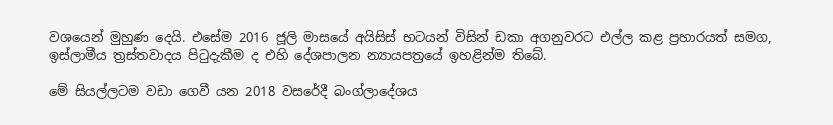වශයෙන් මුහුණ දෙයි. එසේම 2016 ජූලි මාසයේ අයිසිස් භටයන් විසින් ඩකා අගනුවරට එල්ල කළ ප්‍රහාරයත් සමග, ඉස්ලාමීය ත්‍රස්තවාදය පිටුදැකීම ද එහි දේශපාලන න්‍යායපත්‍රයේ ඉහළින්ම තිබේ.

මේ සියල්ලටම වඩා ගෙවී යන 2018 වසරේදී බංග්ලාදේශය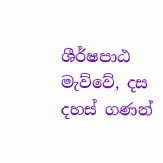ශීර්ෂපාඨ මැව්වේ, දස දහස් ගණන්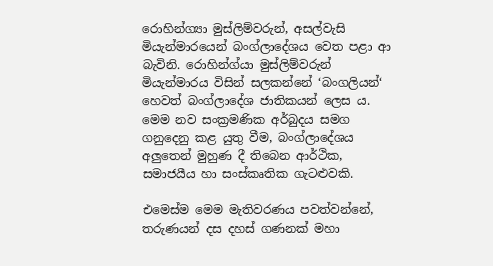රොහින්ග්‍යා මුස්ලිම්වරුන්, අසල්වැසි මියැන්මාරයෙන් බංග්ලාදේශය වෙත පළා ආ බැවිනි. රොහින්ග්යා මුස්ලිම්වරුන් මියැන්මාරය විසින් සලකන්නේ ‘බංගලියන්‘ හෙවත් බංග්ලාදේශ ජාතිකයන් ලෙස ය. මෙම නව සංක්‍රමණික අර්බුදය සමග ගනුදෙනු කළ යුතු වීම, බංග්ලාදේශය අලුතෙන් මුහුණ දී තිබෙන ආර්ථික, සමාජයීය හා සංස්කෘතික ගැටළුවකි.

එමෙස්ම මෙම මැතිවරණය පවත්වන්නේ, තරුණයන් දස දහස් ගණනක් මහා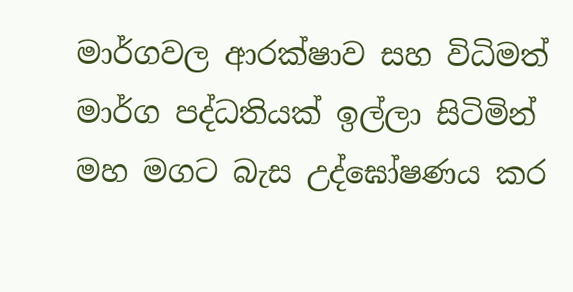මාර්ගවල ආරක්ෂාව සහ විධිමත් මාර්ග පද්ධතියක් ඉල්ලා සිටිමින් මහ මගට බැස උද්ඝෝෂණය කර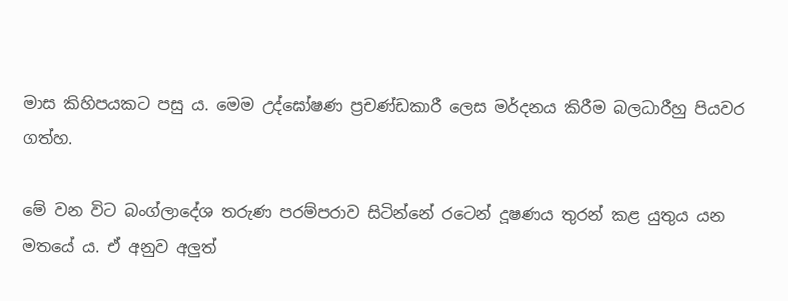මාස කිහිපයකට පසු ය. මෙම උද්ඝෝෂණ ප්‍රචණ්ඩකාරී ලෙස මර්දනය කිරීම බලධාරීහු පියවර ගත්හ.

මේ වන විට බංග්ලාදේශ තරුණ පරම්පරාව සිටින්නේ රටෙන් දූෂණය තුරන් කළ යුතුය යන මතයේ ය. ඒ අනුව අලුත්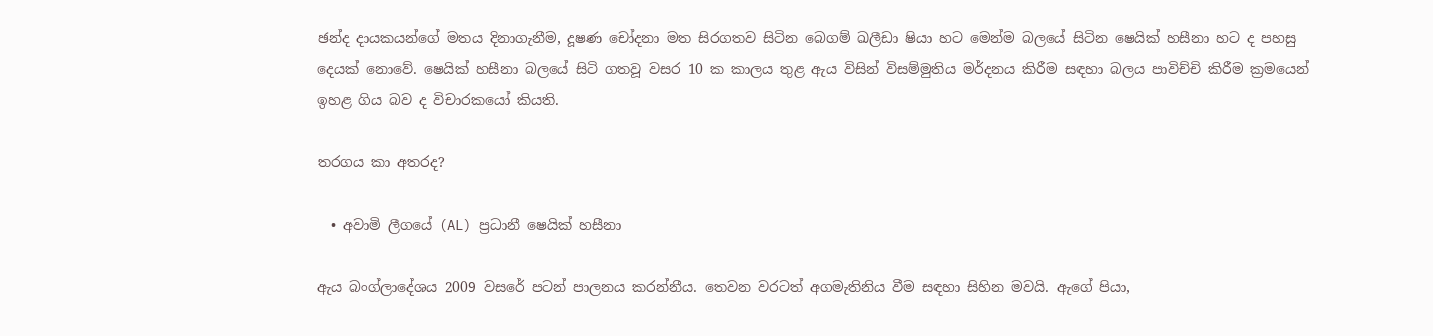ඡන්ද දායකයන්ගේ මතය දිනාගැනීම, දූෂණ චෝදනා මත සිරගතව සිටින බෙගම් ඛලීඩා ෂියා හට මෙන්ම බලයේ සිටින ෂෙයික් හසීනා හට ද පහසු දෙයක් නොවේ. ෂෙයික් හසීනා බලයේ සිටි ගතවූ වසර 10 ක කාලය තුළ ඇය විසින් විසම්මුතිය මර්දනය කිරීම සඳහා බලය පාවිච්චි කිරීම ක්‍රමයෙන් ඉහළ ගිය බව ද විචාරකයෝ කියති.

තරගය කා අතරද?

  • අවාමි ලීගයේ (AL) ප්‍රධානී ෂෙයික් හසීනා

ඇය බංග්ලාදේශය 2009 වසරේ පටන් පාලනය කරන්නීය. තෙවන වරටත් අගමැතිනිය වීම සඳහා සිහින මවයි. ඇගේ පියා,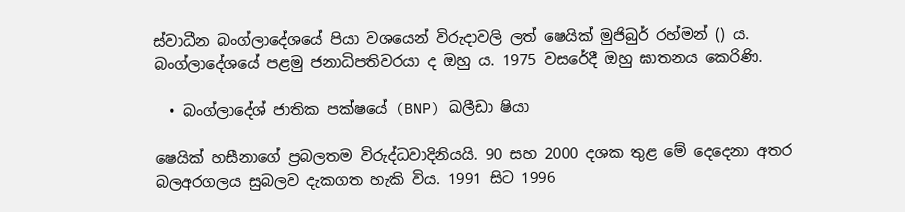ස්වාධීන බංග්ලාදේශයේ පියා වශයෙන් විරුදාවලි ලත් ෂෙයික් මුජිබුර් රහ්මන් () ය. බංග්ලාදේශයේ පළමු ජනාධිපතිවරයා ද ඔහු ය. 1975 වසරේදී ඔහු ඝාතනය කෙරිණි.

  • බංග්ලාදේශ් ජාතික පක්ෂයේ (BNP) ඛලීඩා ෂියා

ෂෙයික් හසීනාගේ ප්‍රබලතම විරුද්ධවාදිනියයි. 90 සහ 2000 දශක තුළ මේ දෙදෙනා අතර බලඅරගලය සුබලව දැකගත හැකි විය. 1991 සිට 1996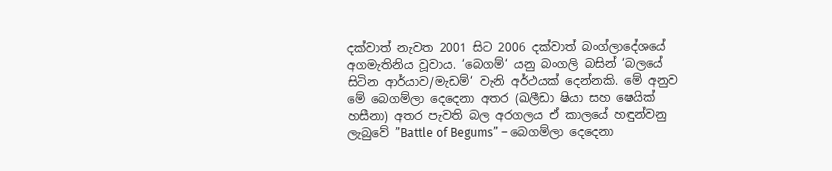දක්වාත් නැවත 2001 සිට 2006 දක්වාත් බංග්ලාදේශයේ අගමැතිනිය වූවාය. ‘බෙගම්‘ යනු බංගලි බසින් ‘බලයේ සිටින ආර්යාව/මැඩම්‘ වැනි අර්ථයක් දෙන්නකි. මේ අනුව මේ බෙගම්ලා දෙදෙනා අතර (ඛලීඩා ෂියා සහ ෂෙයික් හසීනා) අතර පැවති බල අරගලය ඒ කාලයේ හඳුන්වනු ලැබුවේ ”Battle of Begums” – බෙගම්ලා දෙදෙනා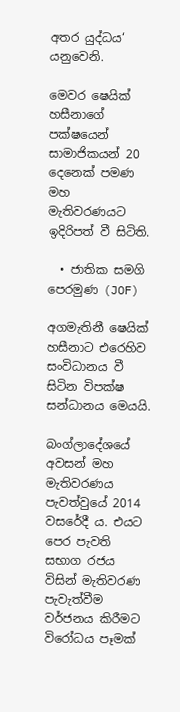අතර යුද්ධය‘ යනුවෙනි.

මෙවර ෂෙයික් හසීනාගේ පක්ෂයෙන් සාමාජිකයන් 20 දෙනෙක් පමණ මහ මැතිවරණයට ඉදිරිපත් වී සිටිති.

  • ජාතික සමගි පෙරමුණ (JOF)

අගමැතිනී ෂෙයික් හසීනාට එරෙහිව සංවිධානය වී සිටින විපක්ෂ සන්ධානය මෙයයි.

බංග්ලාදේශයේ අවසන් මහ මැතිවරණය පැවත්වුයේ 2014 වසරේදී ය. එයට පෙර පැවති සභාග රජය විසින් මැතිවරණ පැවැත්වීම වර්ජනය කිරීමට විරෝධය පෑමක්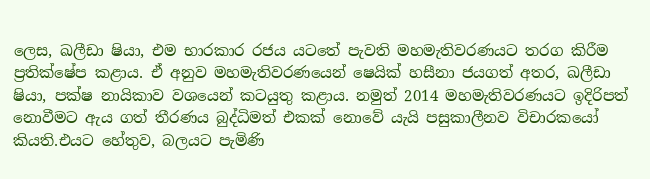ලෙස, ඛලීඩා ෂියා, එම භාරකාර රජය යටතේ පැවති මහමැතිවරණයට තරග කිරීම ප්‍රතික්ෂේප කළාය. ඒ අනුව මහමැතිවරණයෙන් ෂෙයික් හසීනා ජයගත් අතර, ඛලීඩා ෂියා, පක්ෂ නායිකාව වශයෙන් කටයුතු කළාය. නමුත් 2014 මහමැතිවරණයට ඉදිරිපත් නොවීමට ඇය ගත් තීරණය බුද්ධිමත් එකක් නොවේ යැයි පසුකාලීනව විචාරකයෝ කියති.එයට හේතුව, බලයට පැමිණි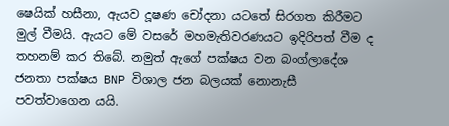ෂෙයික් හසීනා, ඇයව දූෂණ චෝදනා යටතේ සිරගත කිරීමට මුල් වීමයි. ඇයට මේ වසරේ මහමැතිවරණයට ඉදිරිපත් වීම ද තහනම් කර තිබේ. නමුත් ඇගේ පක්ෂය වන බංග්ලාදේශ ජනතා පක්ෂය BNP විශාල ජන බලයක් නොනැසී පවත්වාගෙන යයි.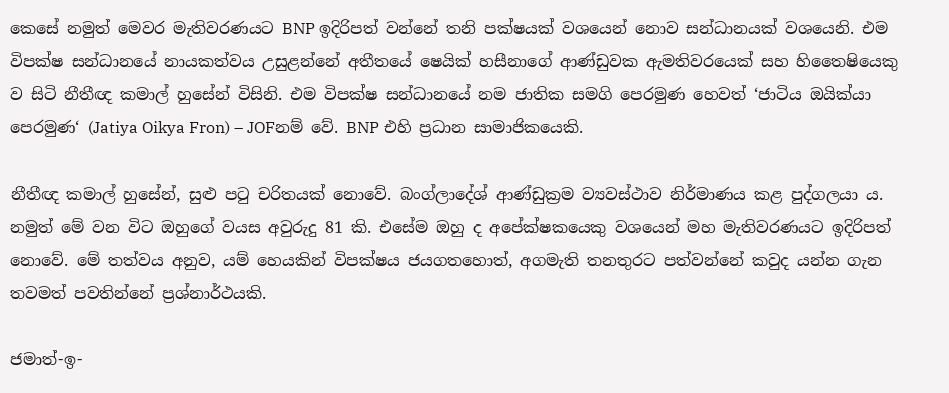කෙසේ නමුත් මෙවර මැතිවරණයට BNP ඉදිරිපත් වන්නේ තනි පක්ෂයක් වශයෙන් නොව සන්ධානයක් වශයෙනි. එම විපක්ෂ සන්ධානයේ නායකත්වය උසුළන්නේ අතීතයේ ෂෙයික් හසීනාගේ ආණ්ඩුවක ඇමතිවරයෙක් සහ හිතෛෂියෙකු ව සිටි නීතීඥ කමාල් හුසේන් විසිනි. එම විපක්ෂ සන්ධානයේ නම ජාතික සමගි පෙරමුණ හෙවත් ‘ජාටිය ඔයික්යා පෙරමුණ‘ (Jatiya Oikya Fron) – JOFනම් වේ. BNP එහි ප්‍රධාන සාමාජිකයෙකි.

නීතීඥ කමාල් හුසේන්, සුළු පටු චරිතයක් නොවේ. බංග්ලාදේශ් ආණ්ඩුක්‍රම ව්‍යවස්ථාව නිර්මාණය කළ පුද්ගලයා ය. නමුත් මේ වන විට ඔහුගේ වයස අවුරුදු 81 කි. එසේම ඔහු ද අපේක්ෂකයෙකු වශයෙන් මහ මැතිවරණයට ඉදිරිපත් නොවේ. මේ තත්වය අනුව, යම් හෙයකින් විපක්ෂය ජයගතහොත්, අගමැති තනතුරට පත්වන්නේ කවුද යන්න ගැන තවමත් පවතින්නේ ප්‍රශ්නාර්ථයකි.

ජමාත්-ඉ-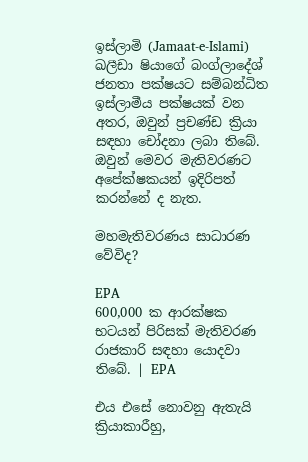ඉස්ලාමි (Jamaat-e-Islami) ඛලීඩා ෂියාගේ බංග්ලාදේශ් ජනතා පක්ෂයට සම්බන්ධිත ඉස්ලාමීය පක්ෂයක් වන අතර, ඔවුන් ප්‍රචණ්ඩ ක්‍රියා සඳහා චෝදනා ලබා තිබේ. ඔවුන් මෙවර මැතිවරණට අපේක්ෂකයන් ඉදිරිපත් කරන්නේ ද නැත.

මහමැතිවරණය සාධාරණ වේවිද?

EPA
600,000 ක ආරක්ෂක භටයන් පිරිසක් මැතිවරණ රාජකාරි සඳහා යොදවා තිබේ. | EPA

එය එසේ නොවනු ඇතැයි ක්‍රියාකාරීහු,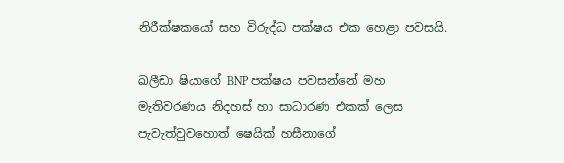නිරීක්ෂකයෝ සහ විරුද්ධ පක්ෂය එක හෙළා පවසයි.

ඛලීඩා ෂියාගේ BNP පක්ෂය පවසන්නේ මහ මැතිවරණය නිදහස් හා සාධාරණ එකක් ලෙස පැවැත්වුවහොත් ෂෙයික් හසීනාගේ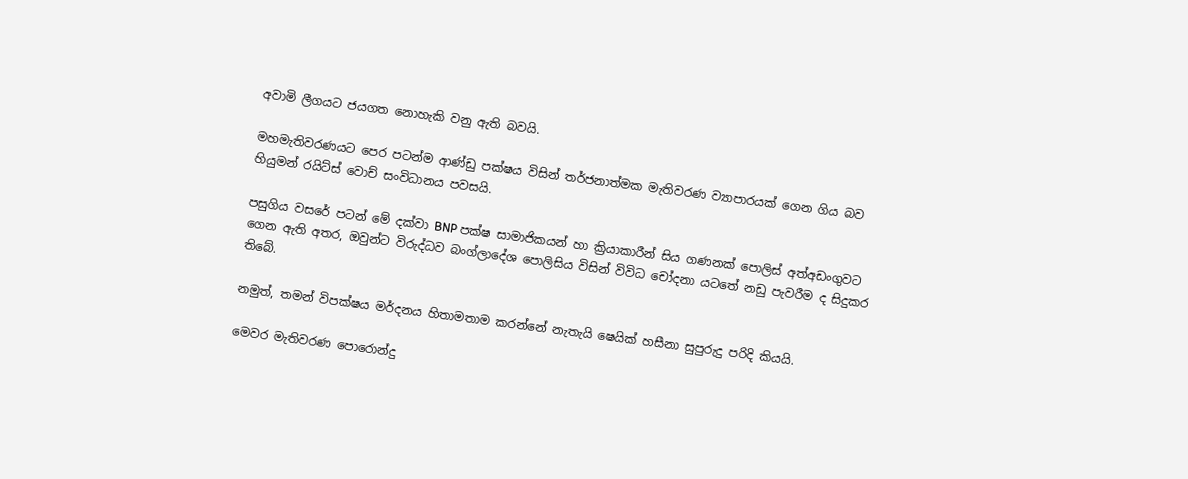අවාමි ලීගයට ජයගත නොහැකි වනු ඇති බවයි.

මහමැතිවරණයට පෙර පටන්ම ආණ්ඩු පක්ෂය විසින් තර්ජනාත්මක මැතිවරණ ව්‍යාපාරයක් ගෙන ගිය බව හියුමන් රයිට්ස් වොච් සංවිධානය පවසයි.

පසුගිය වසරේ පටන් මේ දක්වා BNP පක්ෂ සාමාජිකයන් හා ක්‍රියාකාරීන් සිය ගණනක් පොලිස් අත්අඩංගුවට ගෙන ඇති අතර, ඔවුන්ට විරුද්ධව බංග්ලාදේශ පොලිසිය විසින් විවිධ චෝදනා යටතේ නඩු පැවරීම ද සිදුකර තිබේ.

නමුත්, තමන් විපක්ෂය මර්දනය හිතාමතාම කරන්නේ නැතැයි ෂෙයික් හසීනා සුපුරුදු පරිදි කියයි.

මෙවර මැතිවරණ පොරොන්දු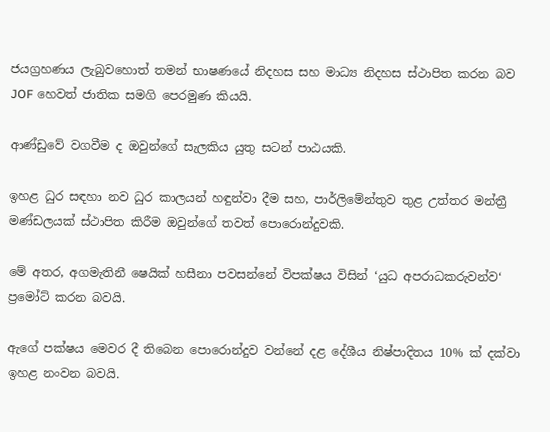ජයග්‍රහණය ලැබුවහොත් තමන් භාෂණයේ නිදහස සහ මාධ්‍ය නිදහස ස්ථාපිත කරන බව JOF හෙවත් ජාතික සමගි පෙරමුණ කියයි.

ආණ්ඩුවේ වගවීම ද ඔවුන්ගේ සැලකිය යුතු සටන් පාඨයකි.

ඉහළ ධුර සඳහා නව ධුර කාලයන් හඳුන්වා දීම සහ, පාර්ලිමේන්තුව තුළ උත්තර මන්ත්‍රී මණ්ඩලයක් ස්ථාපිත කිරීම ඔවුන්ගේ තවත් පොරොන්දුවකි.

මේ අතර, අගමැතිනී ෂෙයික් හසීනා පවසන්නේ විපක්ෂය විසින් ‘යුධ අපරාධකරුවන්ව‘ ප්‍රමෝට් කරන බවයි.

ඇගේ පක්ෂය මෙවර දී තිබෙන පොරොන්දුව වන්නේ දළ දේශීය නිෂ්පාදිතය 10% ක් දක්වා ඉහළ නංවන බවයි.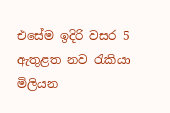එසේම ඉදිරි වසර 5 ඇතුළත නව රැකියා මිලියන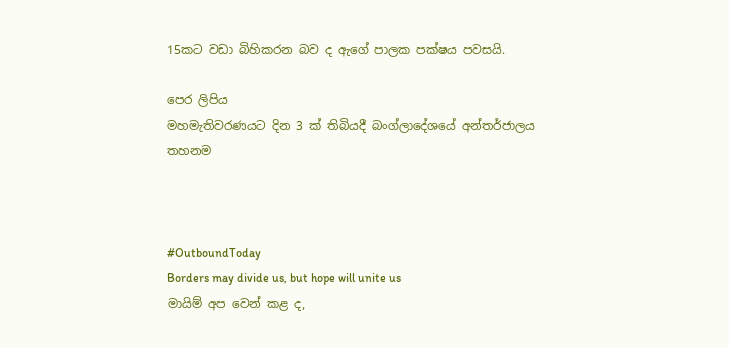15කට වඩා බිහිකරන බව ද ඇගේ පාලක පක්ෂය පවසයි.

පෙර ලිපිය
මහමැතිවරණයට දින 3 ක් තිබියදී බංග්ලාදේශයේ අන්තර්ජාලය තහනම



#OutboundToday
Borders may divide us, but hope will unite us
මායිම් අප වෙන් කළ ද,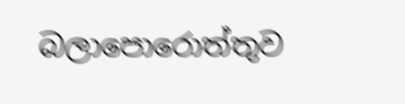බලාපොරොත්තුව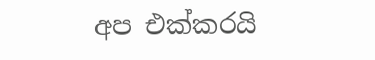අප එක්කරයි